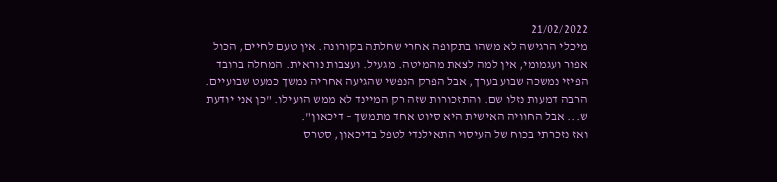21/02/2022
מיכלי הרגישה לא משהו בתקופה אחרי שחלתה בקורונה. אין טעם לחיים, הכול אפור ועגמומי, אין למה לצאת מהמיטה. מגעיל. ועצבות נוראית. המחלה ברובד הפיזי נמשכה שבוע בערך, אבל הפרק הנפשי שהגיעה אחריה נמשך כמעט שבועיים. הרבה דמעות נזלו שם. והתזכורות שזה רק המיינד לא ממש הועילו. "כן אני יודעת ש... אבל החוויה האישית היא סיוט אחד מתמשך – דיכאון".
ואז נזכרתי בכוח של העיסוי התאילנדי לטפל בדיכאון, סטרס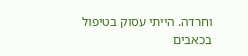וחרדה. הייתי עסוק בטיפול בכאבים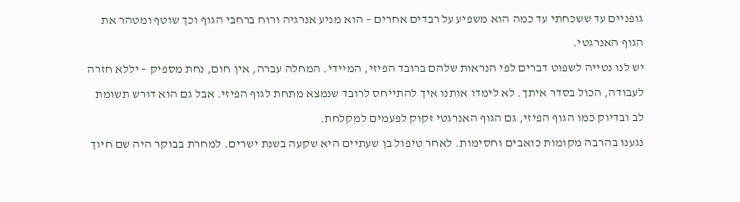גופניים עד ששכחתי עד כמה הוא משפיע על רבדים אחרים – הוא מניע אנרגיה ורוח ברחבי הגוף וכך שוטף ומטהר את הגוף האנרגטי.
יש לנו נטייה לשפוט דברים לפי הנראות שלהם ברובד הפיזי, המיידי. המחלה עברה, אין חום, נחת מספיק – יללא חזרה לעבודה, הכול בסדר איתך. לא לימדו אותנו איך להתייחס לרובד שנמצא מתחת לגוף הפיזי. אבל גם הוא דורש תשומת לב ובדיוק כמו הגוף הפיזי, גם הגוף האנרגטי זקוק לפעמים למקלחת.
נגענו בהרבה מקומות כואבים וחסימות. לאחר טיפול בן שעתיים היא שקעה בשנת ישרים. למחרת בבוקר היה שם חיוך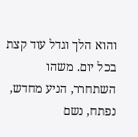והוא הלך וגדל עוד קצת בכל יום. משהו השתחרר, הניע מחדש, נפתח, נשם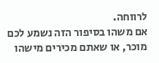לרווחה.
אם משהו בסיפור הזה נשמע לכם מוכר, או שאתם מכירים מישהו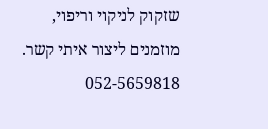שזקוק לניקוי וריפוי, מוזמנים ליצור איתי קשר.
052-5659818